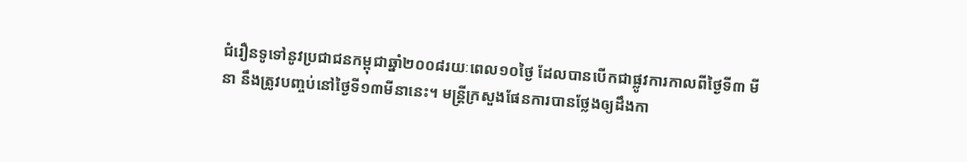ជំរឿនទូទៅនូវប្រជាជនកម្ពុជាឆ្នាំ២០០៨រយៈពេល១០ថ្ងៃ ដែលបានបើកជាផ្លូវការកាលពីថ្ងៃទី៣ មីនា នឹងត្រូវបញ្ចប់នៅថ្ងៃទី១៣មីនានេះ។ មន្ត្រីក្រសួងផែនការបានថ្លែងឲ្យដឹងកា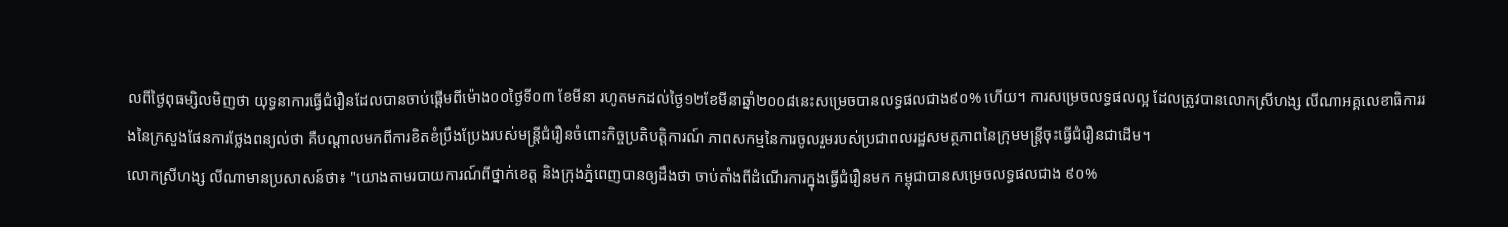លពីថ្ងៃពុធម្សិលមិញថា យុទ្ធនាការធ្វើជំរឿនដែលបានចាប់ផ្ដើមពីម៉ោង០០ថ្ងៃទី០៣ ខែមីនា រហូតមកដល់ថ្ងៃ១២ខែមីនាឆ្នាំ២០០៨នេះសម្រេចបានលទ្ធផលជាង៩០% ហើយ។ ការសម្រេចលទ្ធផលល្អ ដែលត្រូវបានលោកស្រីហង្ស លីណាអគ្គលេខាធិការរងនៃក្រសួងផែនការថ្លែងពន្យល់ថា គឺបណ្ដាលមកពីការខិតខំប្រឹងប្រែងរបស់មន្ត្រីជំរឿនចំពោះកិច្ចប្រតិបត្តិការណ៍ ភាពសកម្មនៃការចូលរួមរបស់ប្រជាពលរដ្ឋសមត្ថភាពនៃក្រុមមន្ត្រីចុះធ្វើជំរឿនជាដើម។
លោកស្រីហង្ស លីណាមានប្រសាសន៍ថា៖ "យោងតាមរបាយការណ៍ពីថ្នាក់ខេត្ត និងក្រុងភ្នំពេញបានឲ្យដឹងថា ចាប់តាំងពីដំណើរការក្នុងធ្វើជំរឿនមក កម្ពុជាបានសម្រេចលទ្ធផលជាង ៩០%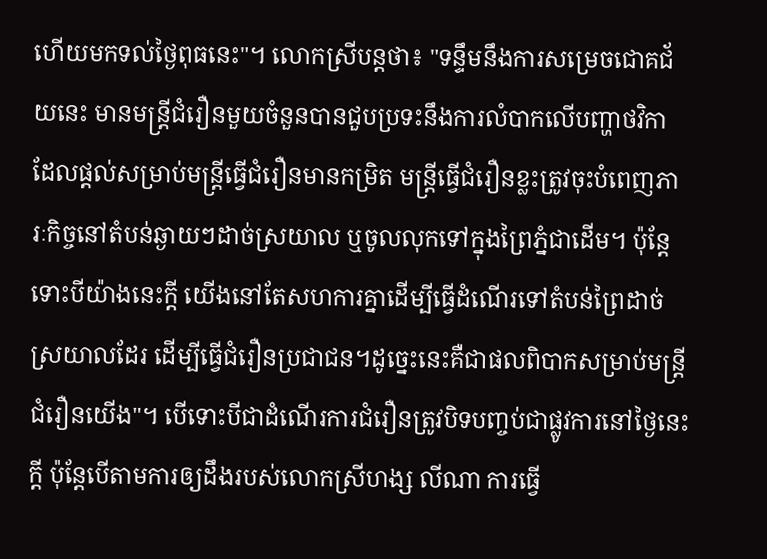ហើយមកទល់ថ្ងៃពុធនេះ"។ លោកស្រីបន្តថា៖ "ទន្ទឹមនឹងការសម្រេចជោគជ័យនេះ មានមន្ត្រីជំរឿនមួយចំនួនបានជួបប្រទះនឹងការលំបាកលើបញ្ហាថវិកា ដែលផ្ដល់សម្រាប់មន្ត្រីធ្វើជំរឿនមានកម្រិត មន្ត្រីធ្វើជំរឿនខ្លះត្រូវចុះបំពេញភារៈកិច្ចនៅតំបន់ឆ្ងាយៗដាច់ស្រយាល ឬចូលលុកទៅក្នុងព្រៃភ្នំជាដើម។ ប៉ុន្តែទោះបីយ៉ាងនេះក្ដី យើងនៅតែសហការគ្នាដើម្បីធ្វើដំណើរទៅតំបន់ព្រៃដាច់ស្រយាលដែរ ដើម្បីធ្វើជំរឿនប្រជាជន។ដូច្នេះនេះគឺជាផលពិបាកសម្រាប់មន្ត្រីជំរឿនយើង"។ បើទោះបីជាដំណើរការជំរឿនត្រូវបិទបញ្ចប់ជាផ្លូវការនៅថ្ងៃនេះក្ដី ប៉ុន្តែបើតាមការឲ្យដឹងរបស់លោកស្រីហង្ស លីណា ការធ្វើ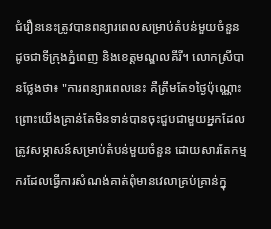ជំរឿននេះត្រូវបានពន្យារពេលសម្រាប់តំបន់មួយចំនួន ដូចជាទីក្រុងភ្នំពេញ និងខេត្តមណ្ឌលគីរី។ លោកស្រីបានថ្លែងថា៖ "ការពន្យារពេលនេះ គឺត្រឹមតែ១ថ្ងៃប៉ុណ្ណោះព្រោះយើងគ្រាន់តែមិនទាន់បានចុះជួបជាមួយអ្នកដែលត្រូវសម្ភាសន៍សម្រាប់តំបន់មួយចំនួន ដោយសារតែកម្មករដែលធ្វើការសំណង់គាត់ពុំមានវេលាគ្រប់គ្រាន់ក្នុ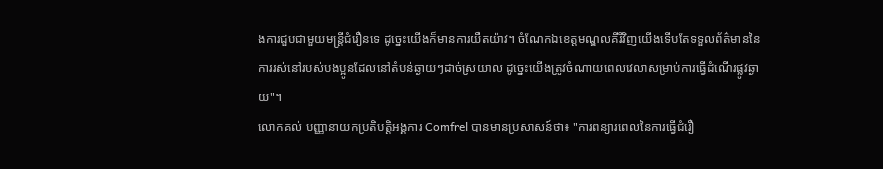ងការជួបជាមួយមន្ត្រីជំរឿនទេ ដូច្នេះយើងក៏មានការយឺតយ៉ាវ។ ចំណែកឯខេត្តមណ្ឌលគីរីវិញយើងទើបតែទទួលព័ត៌មាននៃការរស់នៅរបស់បងប្អូនដែលនៅតំបន់ឆ្ងាយៗដាច់ស្រយាល ដូច្នេះយើងត្រូវចំណាយពេលវេលាសម្រាប់ការធ្វើដំណើរផ្លូវឆ្ងាយ"។
លោកគល់ បញ្ញានាយកប្រតិបត្តិអង្គការ Comfrel បានមានប្រសាសន៍ថា៖ "ការពន្យារពេលនៃការធ្វើជំរឿ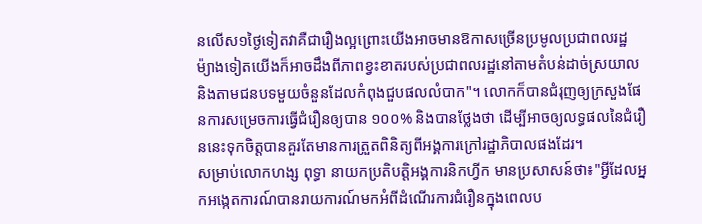នលើស១ថ្ងៃទៀតវាគឺជារឿងល្អព្រោះយើងអាចមានឱកាសច្រើនប្រមូលប្រជាពលរដ្ឋ ម៉្យាងទៀតយើងក៏អាចដឹងពីភាពខ្វះខាតរបស់ប្រជាពលរដ្ឋនៅតាមតំបន់ដាច់ស្រយាល និងតាមជនបទមួយចំនួនដែលកំពុងជួបផលលំបាក"។ លោកក៏បានជំរុញឲ្យក្រសួងផែនការសម្រេចការធ្វើជំរឿនឲ្យបាន ១០០% និងបានថ្លែងថា ដើម្បីអាចឲ្យលទ្ធផលនៃជំរឿននេះទុកចិត្តបានគួរតែមានការត្រួតពិនិត្យពីអង្គការក្រៅរដ្ឋាភិបាលផងដែរ។
សម្រាប់លោកហង្ស ពុទ្ធា នាយកប្រតិបត្តិអង្គការនិកហ្វីក មានប្រសាសន៍ថា៖"អ្វីដែលអ្នកអង្កេតការណ៍បានរាយការណ៍មកអំពីដំណើរការជំរឿនក្នុងពេលប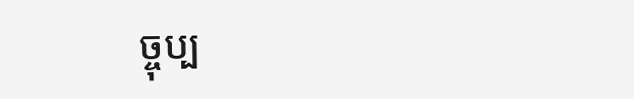ច្ចុប្ប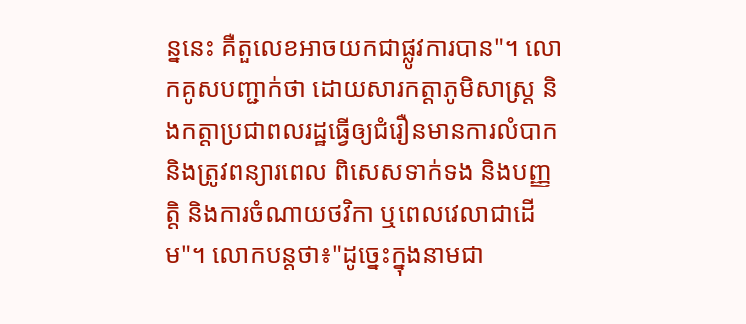ន្ននេះ គឺតួលេខអាចយកជាផ្លូវការបាន"។ លោកគូសបញ្ជាក់ថា ដោយសារកត្តាភូមិសាស្ត្រ និងកត្តាប្រជាពលរដ្ឋធ្វើឲ្យជំរឿនមានការលំបាក និងត្រូវពន្យារពេល ពិសេសទាក់ទង និងបញ្ញត្តិ និងការចំណាយថវិកា ឬពេលវេលាជាដើម"។ លោកបន្តថា៖"ដូច្នេះក្នុងនាមជា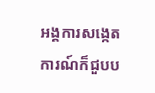អង្គការសង្កេតការណ៍ក៏ជួបប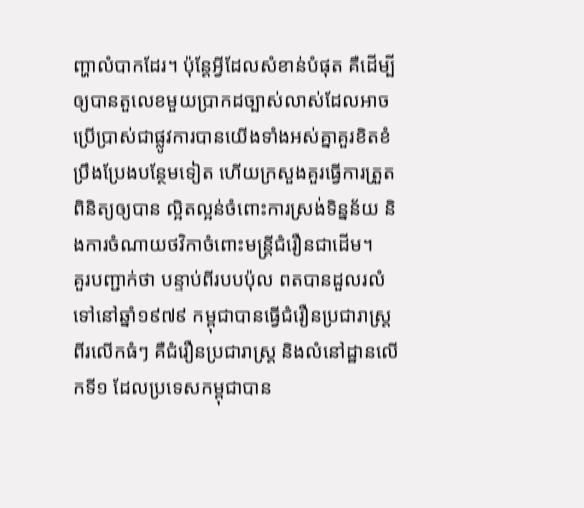ញ្ហាលំបាកដែរ។ ប៉ុន្តែអ្វីដែលសំខាន់បំផុត គឺដើម្បីឲ្យបានតួលេខមួយប្រាកដច្បាស់លាស់ដែលអាចប្រើប្រាស់ជាផ្លូវការបានយើងទាំងអស់គ្នាគួរខិតខំប្រឹងប្រែងបន្ថែមទៀត ហើយក្រសួងគួរធ្វើការត្រួតពិនិត្យឲ្យបាន ល្អិតល្អន់ចំពោះការស្រង់ទិន្នន័យ និងការចំណាយថវិកាចំពោះមន្ត្រីជំរឿនជាដើម។
គួរបញ្ជាក់ថា បន្ទាប់ពីរបបប៉ុល ពតបានដួលរលំទៅនៅឆ្នាំ១៩៧៩ កម្ពុជាបានធ្វើជំរឿនប្រជារាស្ត្រពីរលើកធំៗ គឺជំរឿនប្រជារាស្ត្រ និងលំនៅដ្ឋានលើកទី១ ដែលប្រទេសកម្ពុជាបាន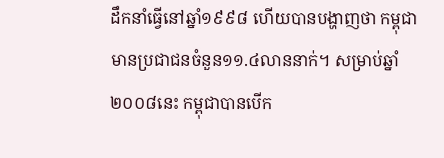ដឹកនាំធ្វើនៅឆ្នាំ១៩៩៨ ហើយបានបង្ហាញថា កម្ពុជាមានប្រជាជនចំនួន១១.៤លាននាក់។ សម្រាប់ឆ្នាំ២០០៨នេះ កម្ពុជាបានបើក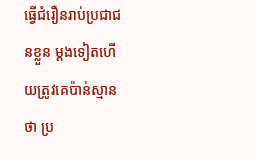ធ្វើជំរឿនរាប់ប្រជាជនខ្លួន ម្ដងទៀតហើយត្រូវគេប៉ាន់ស្មានថា ប្រ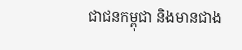ជាជនកម្ពុជា និងមានជាង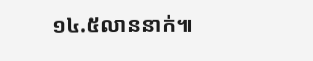១៤.៥លាននាក់៕